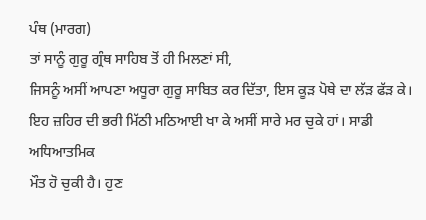ਪੰਥ (ਮਾਰਗ)
ਤਾਂ ਸਾਨੂੰ ਗੁਰੂ ਗ੍ਰੰਥ ਸਾਹਿਬ ਤੋਂ ਹੀ ਮਿਲਣਾਂ ਸੀ,
ਜਿਸਨੂੰ ਅਸੀਂ ਆਪਣਾ ਅਧੂਰਾ ਗੁਰੂ ਸਾਬਿਤ ਕਰ ਦਿੱਤਾ, ਇਸ ਕੂੜ ਪੋਥੇ ਦਾ ਲੱੜ ਫੱੜ ਕੇ।
ਇਹ ਜ਼ਹਿਰ ਦੀ ਭਰੀ ਮਿੱਠੀ ਮਠਿਆਈ ਖਾ ਕੇ ਅਸੀਂ ਸਾਰੇ ਮਰ ਚੁਕੇ ਹਾਂ। ਸਾਡੀ ਅਧਿਆਤਮਿਕ
ਮੌਤ ਹੋ ਚੁਕੀ ਹੈ। ਹੁਣ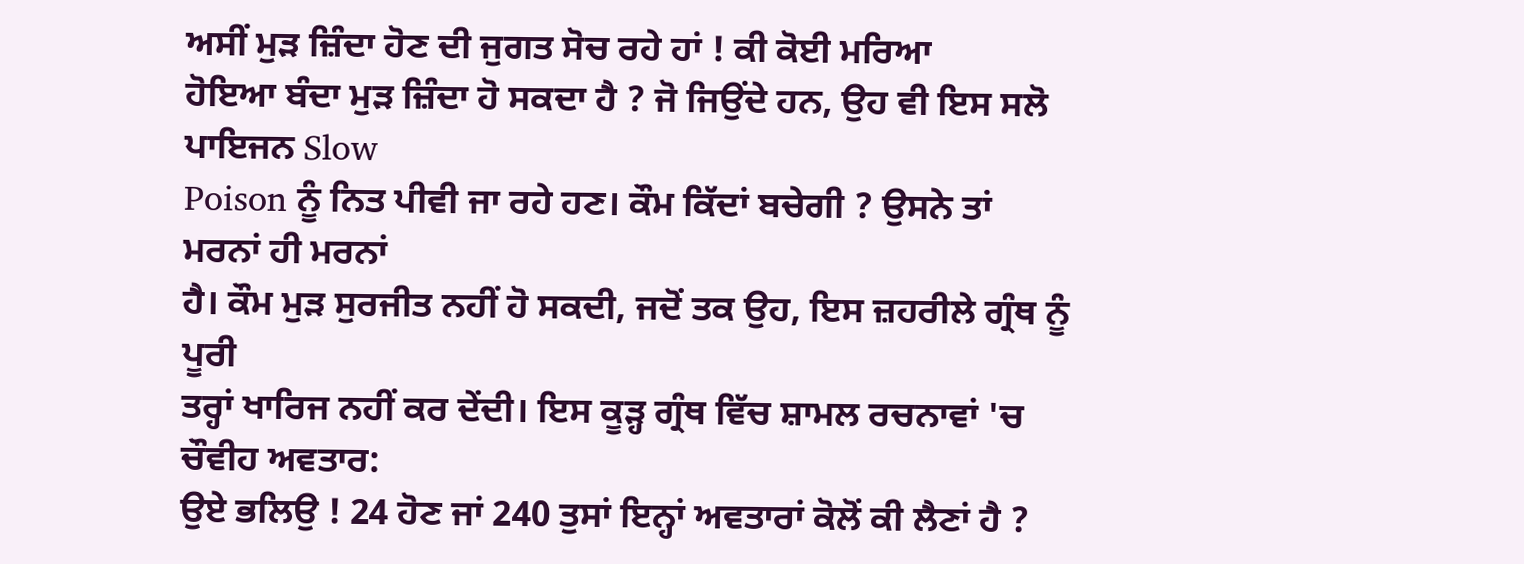ਅਸੀਂ ਮੁੜ ਜ਼ਿੰਦਾ ਹੋਣ ਦੀ ਜੁਗਤ ਸੋਚ ਰਹੇ ਹਾਂ ! ਕੀ ਕੋਈ ਮਰਿਆ
ਹੋਇਆ ਬੰਦਾ ਮੁੜ ਜ਼ਿੰਦਾ ਹੋ ਸਕਦਾ ਹੈ ? ਜੋ ਜਿਉਂਦੇ ਹਨ, ਉਹ ਵੀ ਇਸ ਸਲੋ ਪਾਇਜਨ Slow
Poison ਨੂੰ ਨਿਤ ਪੀਵੀ ਜਾ ਰਹੇ ਹਣ। ਕੌਮ ਕਿੱਦਾਂ ਬਚੇਗੀ ? ਉਸਨੇ ਤਾਂ ਮਰਨਾਂ ਹੀ ਮਰਨਾਂ
ਹੈ। ਕੌਮ ਮੁੜ ਸੁਰਜੀਤ ਨਹੀਂ ਹੋ ਸਕਦੀ, ਜਦੋਂ ਤਕ ਉਹ, ਇਸ ਜ਼ਹਰੀਲੇ ਗ੍ਰੰਥ ਨੂੰ ਪੂਰੀ
ਤਰ੍ਹਾਂ ਖਾਰਿਜ ਨਹੀਂ ਕਰ ਦੇਂਦੀ। ਇਸ ਕੂੜ੍ਹ ਗ੍ਰੰਥ ਵਿੱਚ ਸ਼ਾਮਲ ਰਚਨਾਵਾਂ 'ਚ
ਚੌਵੀਹ ਅਵਤਾਰ:
ਉਏ ਭਲਿਉ ! 24 ਹੋਣ ਜਾਂ 240 ਤੁਸਾਂ ਇਨ੍ਹਾਂ ਅਵਤਾਰਾਂ ਕੋਲੋਂ ਕੀ ਲੈਣਾਂ ਹੈ ?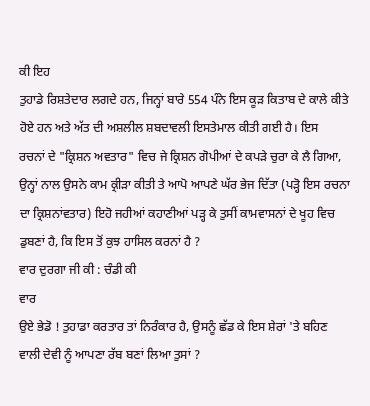ਕੀ ਇਹ
ਤੁਹਾਡੇ ਰਿਸ਼ਤੇਦਾਰ ਲਗਦੇ ਹਨ, ਜਿਨ੍ਹਾਂ ਬਾਰੇ 554 ਪੰਨੇ ਇਸ ਕੂੜ ਕਿਤਾਬ ਦੇ ਕਾਲੇ ਕੀਤੇ
ਹੋਏ ਹਨ ਅਤੇ ਅੱਤ ਦੀ ਅਸ਼ਲੀਲ ਸ਼ਬਦਾਵਲੀ ਇਸਤੇਮਾਲ ਕੀਤੀ ਗਈ ਹੈ। ਇਸ
ਰਚਨਾਂ ਦੇ "ਕ੍ਰਿਸ਼ਨ ਅਵਤਾਰ" ਵਿਚ ਜੇ ਕ੍ਰਿਸ਼ਨ ਗੋਪੀਆਂ ਦੇ ਕਪੜੇ ਚੁਰਾ ਕੇ ਲੈ ਗਿਆ,
ਉਨ੍ਹਾਂ ਨਾਲ ਉਸਨੇ ਕਾਮ ਕ੍ਰੀੜਾ ਕੀਤੀ ਤੇ ਆਪੋ ਆਪਣੇ ਘੱਰ ਭੇਜ ਦਿੱਤਾ (ਪੜ੍ਹੋ ਇਸ ਰਚਨਾ
ਦਾ ਕ੍ਰਿਸ਼ਨਾਂਵਤਾਰ) ਇਹੋ ਜਹੀਆਂ ਕਹਾਣੀਆਂ ਪੜ੍ਹ ਕੇ ਤੁਸੀਂ ਕਾਮਵਾਸਨਾਂ ਦੇ ਖੂਹ ਵਿਚ
ਡੁਬਣਾਂ ਹੈ, ਕਿ ਇਸ ਤੋਂ ਕੁਝ ਹਾਸਿਲ ਕਰਨਾਂ ਹੈ ?
ਵਾਰ ਦੁਰਗਾ ਜੀ ਕੀ : ਚੰਡੀ ਕੀ
ਵਾਰ
ਉਏ ਭੇਡੋ ! ਤੁਹਾਡਾ ਕਰਤਾਰ ਤਾਂ ਨਿਰੰਕਾਰ ਹੈ, ਉਸਨੂੰ ਛੱਡ ਕੇ ਇਸ ਸ਼ੇਰਾਂ 'ਤੇ ਬਹਿਣ
ਵਾਲੀ ਦੇਵੀ ਨੂੰ ਆਪਣਾ ਰੱਬ ਬਣਾਂ ਲਿਆ ਤੁਸਾਂ ?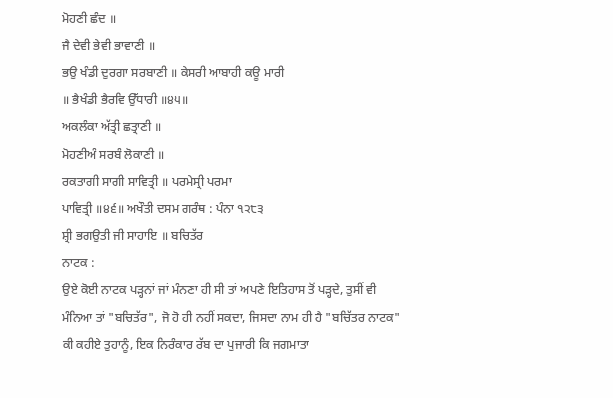ਮੋਹਣੀ ਛੰਦ ॥
ਜੈ ਦੇਵੀ ਭੇਵੀ ਭਾਵਾਣੀ ॥
ਭਉ ਖੰਡੀ ਦੁਰਗਾ ਸਰਬਾਣੀ ॥ ਕੇਸਰੀ ਆਬਾਹੀ ਕਊ ਮਾਰੀ
॥ ਭੈਖੰਡੀ ਭੈਰਵਿ ਉੱਧਾਰੀ ॥੪੫॥
ਅਕਲੰਕਾ ਅੱਤ੍ਰੀ ਛਤ੍ਰਾਣੀ ॥
ਮੋਹਣੀਅੰ ਸਰਬੰ ਲੋਕਾਣੀ ॥
ਰਕਤਾਗੀ ਸਾਗੀ ਸਾਵਿਤ੍ਰੀ ॥ ਪਰਮੇਸ੍ਰੀ ਪਰਮਾ
ਪਾਵਿਤ੍ਰੀ ॥੪੬॥ ਅਖੌਤੀ ਦਸਮ ਗਰੰਥ : ਪੰਨਾ ੧੨੮੩
ਸ਼੍ਰੀ ਭਗਉਤੀ ਜੀ ਸਾਹਾਇ ॥ ਬਚਿਤੱਰ
ਨਾਟਕ :
ਉਏ ਕੋਈ ਨਾਟਕ ਪੜ੍ਹਨਾਂ ਜਾਂ ਮੰਨਣਾ ਹੀ ਸੀ ਤਾਂ ਅਪਣੇ ਇਤਿਹਾਸ ਤੋਂ ਪੜ੍ਹਦੇ, ਤੁਸੀਂ ਵੀ
ਮੰਨਿਆ ਤਾਂ "ਬਚਿਤੱਰ", ਜੋ ਹੋ ਹੀ ਨਹੀਂ ਸਕਦਾ, ਜਿਸਦਾ ਨਾਮ ਹੀ ਹੈ "ਬਚਿੱਤਰ ਨਾਟਕ"
ਕੀ ਕਹੀਏ ਤੁਹਾਨੂੰ, ਇਕ ਨਿਰੰਕਾਰ ਰੱਬ ਦਾ ਪੁਜਾਰੀ ਕਿ ਜਗਮਾਤਾ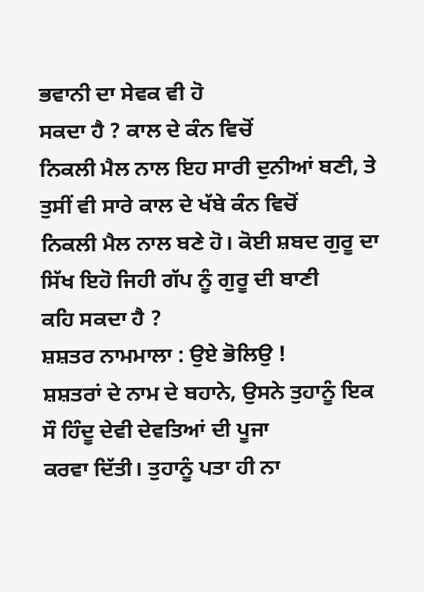ਭਵਾਨੀ ਦਾ ਸੇਵਕ ਵੀ ਹੋ
ਸਕਦਾ ਹੈ ? ਕਾਲ ਦੇ ਕੰਨ ਵਿਚੋਂ
ਨਿਕਲੀ ਮੈਲ ਨਾਲ ਇਹ ਸਾਰੀ ਦੁਨੀਆਂ ਬਣੀ, ਤੇ ਤੁਸੀਂ ਵੀ ਸਾਰੇ ਕਾਲ ਦੇ ਖੱਬੇ ਕੰਨ ਵਿਚੋਂ
ਨਿਕਲੀ ਮੈਲ ਨਾਲ ਬਣੇ ਹੋ। ਕੋਈ ਸ਼ਬਦ ਗੁਰੂ ਦਾ ਸਿੱਖ ਇਹੋ ਜਿਹੀ ਗੱਪ ਨੂੰ ਗੁਰੂ ਦੀ ਬਾਣੀ
ਕਹਿ ਸਕਦਾ ਹੈ ?
ਸ਼ਸ਼ਤਰ ਨਾਮਮਾਲਾ : ਉਏ ਭੋਲਿਉ !
ਸ਼ਸ਼ਤਰਾਂ ਦੇ ਨਾਮ ਦੇ ਬਹਾਨੇ, ਉਸਨੇ ਤੁਹਾਨੂੰ ਇਕ ਸੌ ਹਿੰਦੂ ਦੇਵੀ ਦੇਵਤਿਆਂ ਦੀ ਪੂਜਾ
ਕਰਵਾ ਦਿੱਤੀ। ਤੁਹਾਨੂੰ ਪਤਾ ਹੀ ਨਾ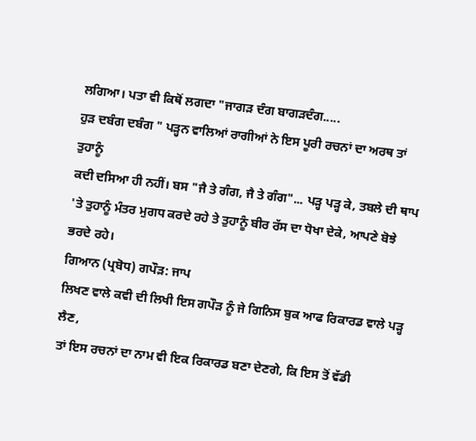ਲਗਿਆ। ਪਤਾ ਵੀ ਕਿਥੋਂ ਲਗਦਾ "ਜਾਗੜ ਦੰਗ ਬਾਗੜਦੰਗ.....
ਹੁੜ ਦਬੰਗ ਦਬੰਗ " ਪੜ੍ਹਨ ਵਾਲਿਆਂ ਰਾਗੀਆਂ ਨੇ ਇਸ ਪੂਰੀ ਰਚਨਾਂ ਦਾ ਅਰਥ ਤਾਂ ਤੁਹਾਨੂੰ
ਕਦੀ ਦਸਿਆ ਹੀ ਨਹੀਂ। ਬਸ "ਜੈ ਤੇ ਗੰਗ, ਜੈ ਤੇ ਗੰਗ"... ਪੜ੍ਹ ਪੜ੍ਹ ਕੇ, ਤਬਲੇ ਦੀ ਥਾਪ
'ਤੇ ਤੁਹਾਨੂੰ ਮੰਤਰ ਮੁਗਧ ਕਰਦੇ ਰਹੇ ਤੇ ਤੁਹਾਨੂੰ ਬੀਰ ਰੱਸ ਦਾ ਧੋਖਾ ਦੇਕੇ, ਆਪਣੇ ਬੋਝੇ
ਭਰਦੇ ਰਹੇ।
ਗਿਆਨ (ਪ੍ਰਬੋਧ) ਗਪੌੜ: ਜਾਪ
ਲਿਖਣ ਵਾਲੇ ਕਵੀ ਦੀ ਲਿਖੀ ਇਸ ਗਪੌੜ ਨੂੰ ਜੇ ਗਿਨਿਸ ਬੁਕ ਆਫ ਰਿਕਾਰਡ ਵਾਲੇ ਪੜ੍ਹ ਲੈਣ,
ਤਾਂ ਇਸ ਰਚਨਾਂ ਦਾ ਨਾਮ ਵੀ ਇਕ ਰਿਕਾਰਡ ਬਣਾ ਦੇਣਗੇ, ਕਿ ਇਸ ਤੋਂ ਵੱਡੀ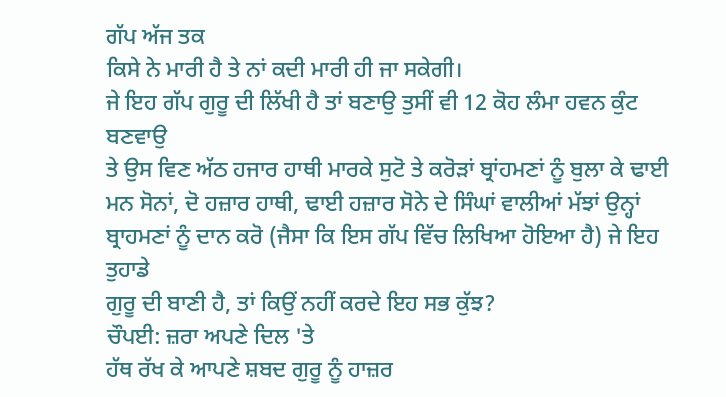ਗੱਪ ਅੱਜ ਤਕ
ਕਿਸੇ ਨੇ ਮਾਰੀ ਹੈ ਤੇ ਨਾਂ ਕਦੀ ਮਾਰੀ ਹੀ ਜਾ ਸਕੇਗੀ।
ਜੇ ਇਹ ਗੱਪ ਗੁਰੂ ਦੀ ਲਿੱਖੀ ਹੈ ਤਾਂ ਬਣਾਉ ਤੁਸੀਂ ਵੀ 12 ਕੋਹ ਲੰਮਾ ਹਵਨ ਕੁੰਟ ਬਣਵਾਉ
ਤੇ ਉਸ ਵਿਣ ਅੱਠ ਹਜਾਰ ਹਾਥੀ ਮਾਰਕੇ ਸੁਟੋ ਤੇ ਕਰੋੜਾਂ ਬ੍ਰਾਂਹਮਣਾਂ ਨੂੰ ਬੁਲਾ ਕੇ ਢਾਈ
ਮਨ ਸੋਨਾਂ, ਦੋ ਹਜ਼ਾਰ ਹਾਥੀ, ਢਾਈ ਹਜ਼ਾਰ ਸੋਨੇ ਦੇ ਸਿੰਘਾਂ ਵਾਲੀਆਂ ਮੱਝਾਂ ਉਨ੍ਹਾਂ
ਬ੍ਰਾਹਮਣਾਂ ਨੂੰ ਦਾਨ ਕਰੋ (ਜੈਸਾ ਕਿ ਇਸ ਗੱਪ ਵਿੱਚ ਲਿਖਿਆ ਹੋਇਆ ਹੈ) ਜੇ ਇਹ ਤੁਹਾਡੇ
ਗੁਰੂ ਦੀ ਬਾਣੀ ਹੈ, ਤਾਂ ਕਿਉਂ ਨਹੀਂ ਕਰਦੇ ਇਹ ਸਭ ਕੁੱਝ?
ਚੌਪਈ: ਜ਼ਰਾ ਅਪਣੇ ਦਿਲ 'ਤੇ
ਹੱਥ ਰੱਖ ਕੇ ਆਪਣੇ ਸ਼ਬਦ ਗੁਰੂ ਨੂੰ ਹਾਜ਼ਰ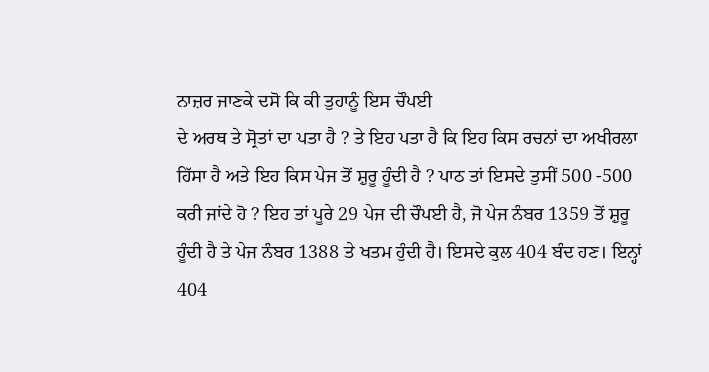ਨਾਜ਼ਰ ਜਾਣਕੇ ਦਸੋ ਕਿ ਕੀ ਤੁਹਾਨੂੰ ਇਸ ਚੌਪਈ
ਦੇ ਅਰਥ ਤੇ ਸ੍ਰੋਤਾਂ ਦਾ ਪਤਾ ਹੈ ? ਤੇ ਇਹ ਪਤਾ ਹੈ ਕਿ ਇਹ ਕਿਸ ਰਚਨਾਂ ਦਾ ਅਖੀਰਲਾ
ਹਿੱਸਾ ਹੈ ਅਤੇ ਇਹ ਕਿਸ ਪੇਜ ਤੋਂ ਸ਼ੁਰੂ ਹੂੰਦੀ ਹੈ ? ਪਾਠ ਤਾਂ ਇਸਦੇ ਤੁਸੀਂ 500 -500
ਕਰੀ ਜਾਂਦੇ ਹੋ ? ਇਹ ਤਾਂ ਪੂਰੇ 29 ਪੇਜ ਦੀ ਚੌਪਈ ਹੈ, ਜੋ ਪੇਜ ਨੰਬਰ 1359 ਤੋਂ ਸ਼ੁਰੂ
ਹੂੰਦੀ ਹੈ ਤੇ ਪੇਜ ਨੰਬਰ 1388 ਤੇ ਖਤਮ ਹੁੰਦੀ ਹੈ। ਇਸਦੇ ਕੁਲ 404 ਬੰਦ ਹਣ। ਇਨ੍ਹਾਂ
404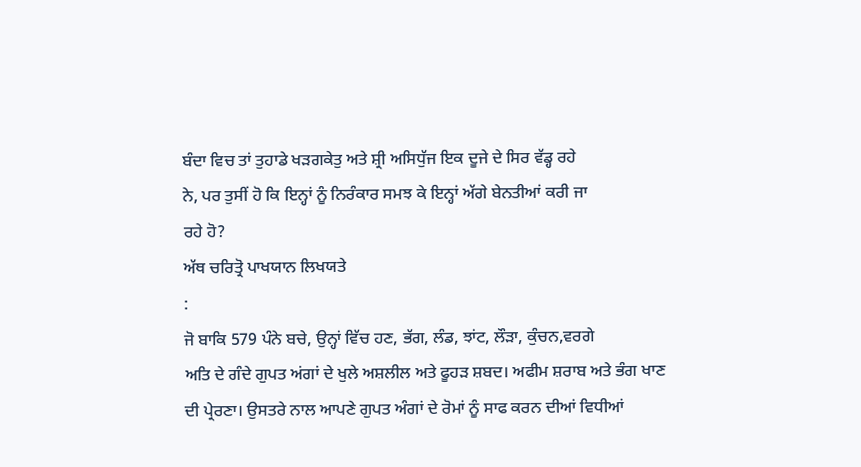ਬੰਦਾ ਵਿਚ ਤਾਂ ਤੁਹਾਡੇ ਖੜਗਕੇਤੁ ਅਤੇ ਸ਼੍ਰੀ ਅਸਿਧੁੱਜ ਇਕ ਦੂਜੇ ਦੇ ਸਿਰ ਵੱਡ੍ਹ ਰਹੇ
ਨੇ, ਪਰ ਤੁਸੀਂ ਹੋ ਕਿ ਇਨ੍ਹਾਂ ਨੂੰ ਨਿਰੰਕਾਰ ਸਮਝ ਕੇ ਇਨ੍ਹਾਂ ਅੱਗੇ ਬੇਨਤੀਆਂ ਕਰੀ ਜਾ
ਰਹੇ ਹੋ?
ਅੱਥ ਚਰਿਤ੍ਰੋ ਪਾਖਯਾਨ ਲਿਖਯਤੇ
:
ਜੋ ਬਾਕਿ 579 ਪੰਨੇ ਬਚੇ, ਉਨ੍ਹਾਂ ਵਿੱਚ ਹਣ, ਭੱਗ, ਲੰਡ, ਝਾਂਟ, ਲੌੜਾ, ਕੁੰਚਨ,ਵਰਗੇ
ਅਤਿ ਦੇ ਗੰਦੇ ਗੁਪਤ ਅਂਗਾਂ ਦੇ ਖੁਲੇ ਅਸ਼ਲੀਲ ਅਤੇ ਫੂਹੜ ਸ਼ਬਦ। ਅਫੀਮ ਸ਼ਰਾਬ ਅਤੇ ਭੰਗ ਖਾਣ
ਦੀ ਪ੍ਰੇਰਣਾ। ਉਸਤਰੇ ਨਾਲ ਆਪਣੇ ਗੁਪਤ ਅੰਗਾਂ ਦੇ ਰੋਮਾਂ ਨੂੰ ਸਾਫ ਕਰਨ ਦੀਆਂ ਵਿਧੀਆਂ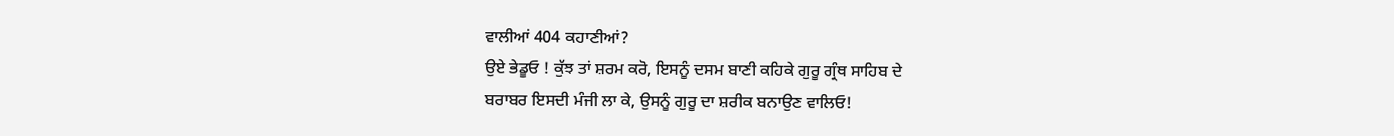ਵਾਲੀਆਂ 404 ਕਹਾਣੀਆਂ?
ਉਏ ਭੇਡੂਓ ! ਕੁੱਝ ਤਾਂ ਸ਼ਰਮ ਕਰੋ, ਇਸਨੂੰ ਦਸਮ ਬਾਣੀ ਕਹਿਕੇ ਗੁਰੂ ਗ੍ਰੰਥ ਸਾਹਿਬ ਦੇ
ਬਰਾਬਰ ਇਸਦੀ ਮੰਜੀ ਲਾ ਕੇ, ਉਸਨੂੰ ਗੁਰੂ ਦਾ ਸ਼ਰੀਕ ਬਨਾਉਣ ਵਾਲਿਓ!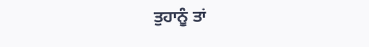ਤੁਹਾਨੂੰ ਤਾਂ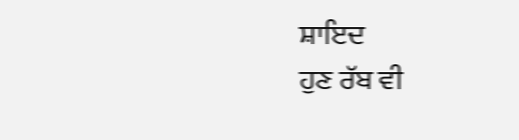ਸ਼ਾਇਦ
ਹੁਣ ਰੱਬ ਵੀ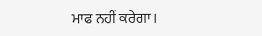ਮਾਫ ਨਹੀਂ ਕਰੇਗਾ।